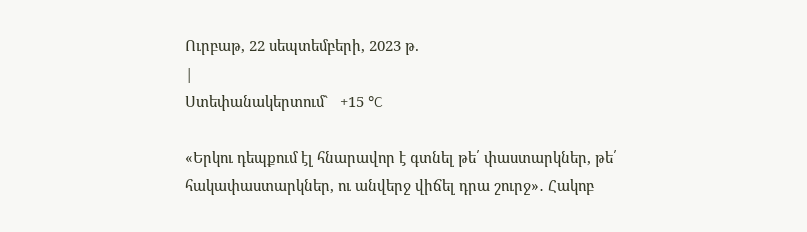Ուրբաթ, 22 սեպտեմբերի, 2023 թ.
|
Ստեփանակերտում`   +15 °C

«Երկու դեպքում էլ հնարավոր է գտնել թե՛ փաստարկներ, թե՛ հակափաստարկներ, ու անվերջ վիճել դրա շուրջ»․ Հակոբ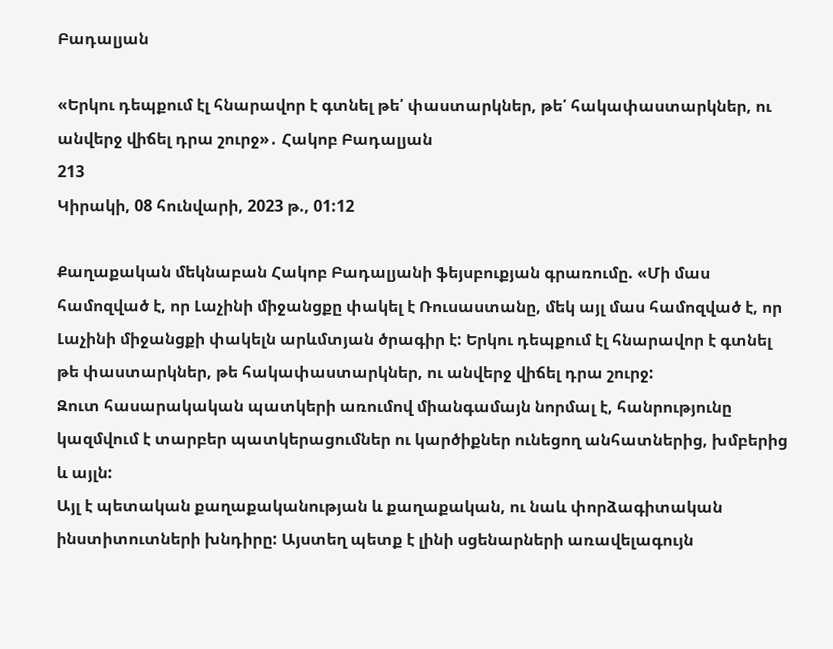Բադալյան

«Երկու դեպքում էլ հնարավոր է գտնել թե՛ փաստարկներ, թե՛ հակափաստարկներ, ու անվերջ վիճել դրա շուրջ»․ Հակոբ Բադալյան
213
Կիրակի, 08 հունվարի, 2023 թ., 01:12

Քաղաքական մեկնաբան Հակոբ Բադալյանի ֆեյսբուքյան գրառումը. «Մի մաս համոզված է, որ Լաչինի միջանցքը փակել է Ռուսաստանը, մեկ այլ մաս համոզված է, որ Լաչինի միջանցքի փակելն արևմտյան ծրագիր է: Երկու դեպքում էլ հնարավոր է գտնել թե փաստարկներ, թե հակափաստարկներ, ու անվերջ վիճել դրա շուրջ:
Զուտ հասարակական պատկերի առումով միանգամայն նորմալ է, հանրությունը կազմվում է տարբեր պատկերացումներ ու կարծիքներ ունեցող անհատներից, խմբերից և այլն:
Այլ է պետական քաղաքականության և քաղաքական, ու նաև փորձագիտական ինստիտուտների խնդիրը: Այստեղ պետք է լինի սցենարների առավելագույն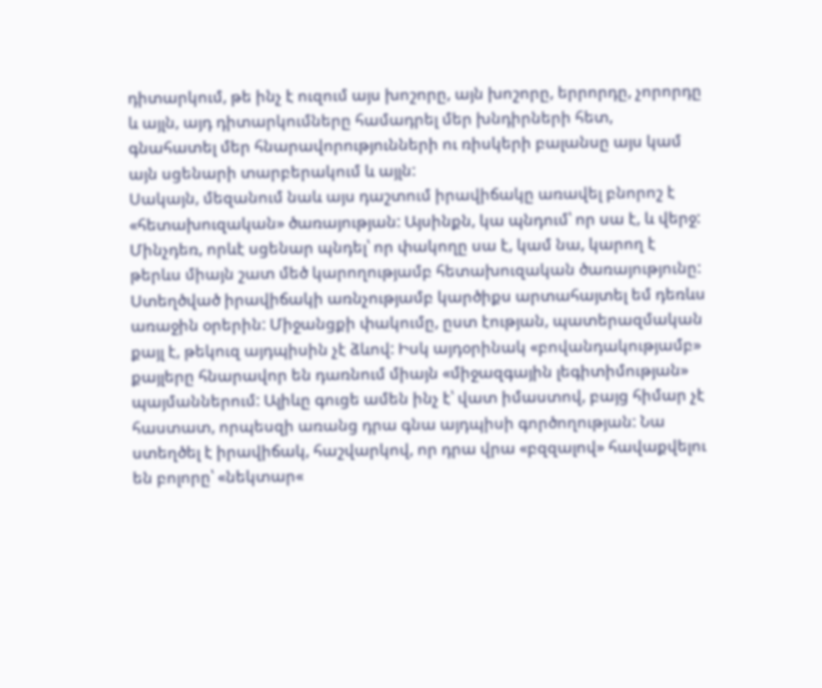դիտարկում, թե ինչ է ուզում այս խոշորը, այն խոշորը, երրորդը, չորորդը և այլն, այդ դիտարկումները համադրել մեր խնդիրների հետ, գնահատել մեր հնարավորությունների ու ռիսկերի բալանսը այս կամ այն սցենարի տարբերակում և այլն:
Սակայն, մեզանում նաև այս դաշտում իրավիճակը առավել բնորոշ է «հետախուզական» ծառայության: Այսինքն, կա պնդում՝ որ սա է, և վերջ: Մինչդեռ, որևէ սցենար պնդել՝ որ փակողը սա է, կամ նա, կարող է թերևս միայն շատ մեծ կարողությամբ հետախուզական ծառայությունը:
Ստեղծված իրավիճակի առնչությամբ կարծիքս արտահայտել եմ դեռևս առաջին օրերին: Միջանցքի փակումը, ըստ էության, պատերազմական քայլ է, թեկուզ այդպիսին չէ ձևով: Իսկ այդօրինակ «բովանդակությամբ» քայլերը հնարավոր են դառնում միայն «միջազգային լեգիտիմության» պայմաններում: Ալիևը գուցե ամեն ինչ է՝ վատ իմաստով, բայց հիմար չէ հաստատ, որպեսզի առանց դրա գնա այդպիսի գործողության: Նա ստեղծել է իրավիճակ, հաշվարկով, որ դրա վրա «բզզալով» հավաքվելու են բոլորը՝ «նեկտար«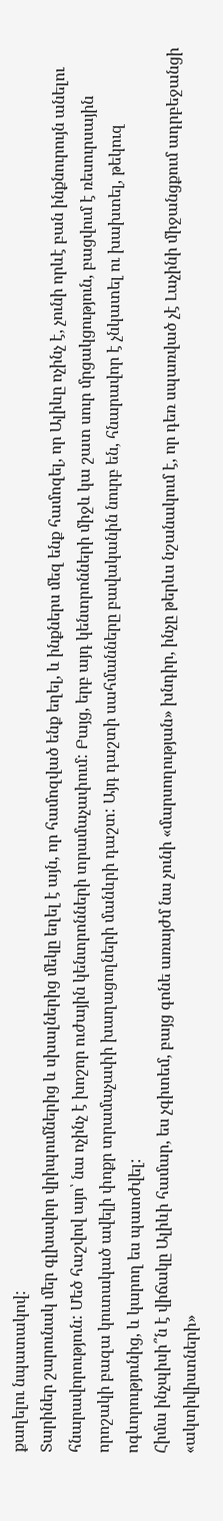քաղելու նպատակով:
Տարիներ շարունակ մեր գլխավոր վրիպումներից և սխալներից մեկը եղել է այն, որ համոզված ենք եղել, և ինքներս մեզ ենք համոզել, որ Ալիևը ոչինչ է, չունի որևէ բան ինքնուրույն անելու հնարավորություն: Մեծ հաշվով այո՝ նա ոչինչ է խոշոր ուժային կենտրոնների տրամաչափում: Բայց, երբ այդ կենտրոնների միջև կա շատ սուր մրցակցություն, բացվում է ռեսուրսային որոշակի բազա կուտակած ավելի փոքր տրամաչափի խաղացողների մանևրի դաշտ: Այդ դաշտի սահմանները բավականին նուրբ են, հնարավոր է չնկատել ու խախտել, թեկուզ ոգևորությունից, և կարող ես պատժվել:
Հիմա ինչպիսի՞ն է վիճակը Ալիևի համար, ես չգիտեմ, բայց գոնե առայժմ նա չունի «մարսողության» խնդիր, ինչը թերևս նշանակում է, որ դեռ սպառված չէ Լաչինի միջանցքում ադրբեջանցի «ակտիվիստների»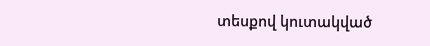տեսքով կուտակված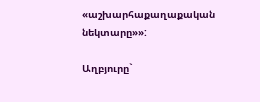«աշխարհաքաղաքական նեկտարը»»:

Աղբյուրը`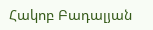Հակոբ Բադալյան